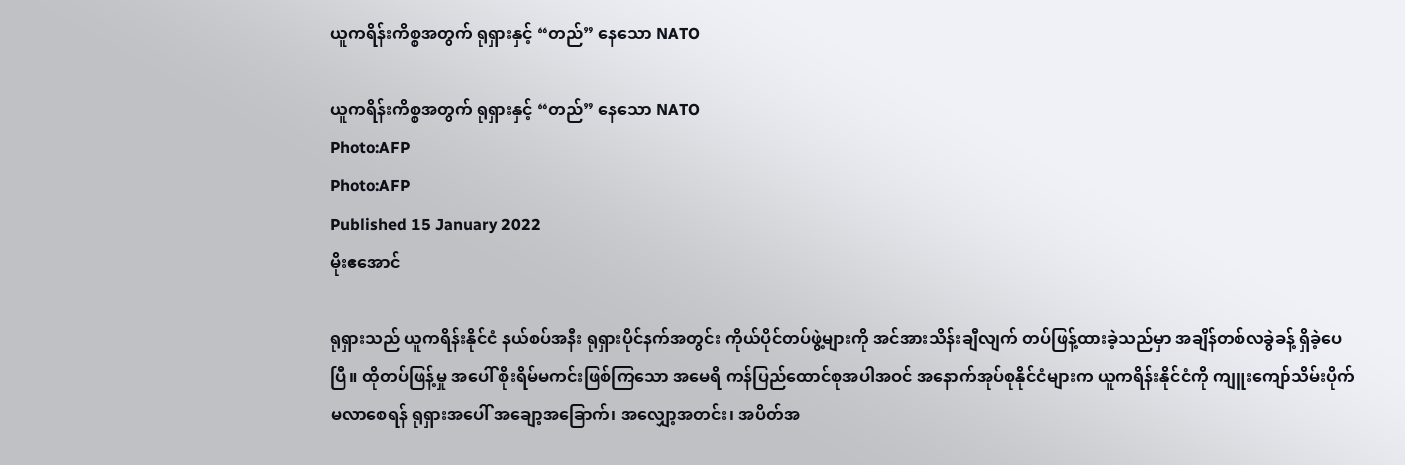ယူကရိန်းကိစ္စအတွက် ရုရှားနှင့် “တည်” နေသော NATO

ယူကရိန်းကိစ္စအတွက် ရုရှားနှင့် “တည်” နေသော NATO
Photo:AFP
Photo:AFP
Published 15 January 2022
မိုးဧအောင်

ရုရှားသည် ယူကရိန်းနိုင်ငံ နယ်စပ်အနီး ရုရှားပိုင်နက်အတွင်း ကိုယ်ပိုင်တပ်ဖွဲ့များကို အင်အားသိန်းချီလျက် တပ်ဖြန့်ထားခဲ့သည်မှာ အချိန်တစ်လခွဲခန့် ရှိခဲ့ပေပြီ။ ထိုတပ်ဖြန့်မှု အပေါ် စိုးရိမ်မကင်းဖြစ်ကြသော အမေရိ ကန်ပြည်ထောင်စုအပါအဝင် အနောက်အုပ်စုနိုင်ငံများက ယူကရိန်းနိုင်ငံကို ကျူးကျော်သိမ်းပိုက်မလာစေရန် ရုရှားအပေါ် အချော့အခြောက်၊ အလျှော့အတင်း၊ အပိတ်အ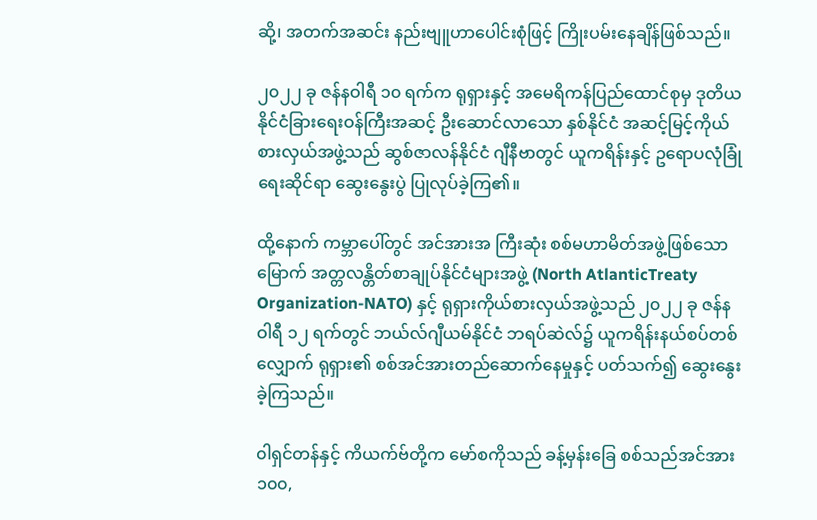ဆို့၊ အတက်အဆင်း နည်းဗျူဟာပေါင်းစုံဖြင့် ကြိုးပမ်းနေချိန်ဖြစ်သည်။

၂၀၂၂ ခု ဇန်နဝါရီ ၁၀ ရက်က ရုရှားနှင့် အမေရိကန်ပြည်ထောင်စုမှ ဒုတိယနိုင်ငံခြားရေးဝန်ကြီးအဆင့် ဦးဆောင်လာသော နှစ်နိုင်ငံ အဆင့်မြင့်ကိုယ်စားလှယ်အဖွဲ့သည် ဆွစ်ဇာလန်နိုင်ငံ ဂျီနီဗာတွင် ယူကရိန်းနှင့် ဥရောပလုံခြုံရေးဆိုင်ရာ ဆွေးနွေးပွဲ ပြုလုပ်ခဲ့ကြ၏။

ထို့နောက် ကမ္ဘာပေါ်တွင် အင်အားအ ကြီးဆုံး စစ်မဟာမိတ်အဖွဲ့ဖြစ်သော မြောက် အတ္တလန္တိတ်စာချုပ်နိုင်ငံများအဖွဲ့ (North AtlanticTreaty Organization-NATO) နှင့် ရုရှားကိုယ်စားလှယ်အဖွဲ့သည် ၂၀၂၂ ခု ဇန်နဝါရီ ၁၂ ရက်တွင် ဘယ်လ်ဂျီယမ်နိုင်ငံ ဘရပ်ဆဲလ်၌ ယူကရိန်းနယ်စပ်တစ်လျှောက် ရုရှား၏ စစ်အင်အားတည်ဆောက်နေမှုနှင့် ပတ်သက်၍ ဆွေးနွေးခဲ့ကြသည်။

၀ါရှင်တန်နှင့် ကိယက်ဗ်တို့က မော်စကိုသည် ခန့်မှန်းခြေ စစ်သည်အင်အား ၁၀၀,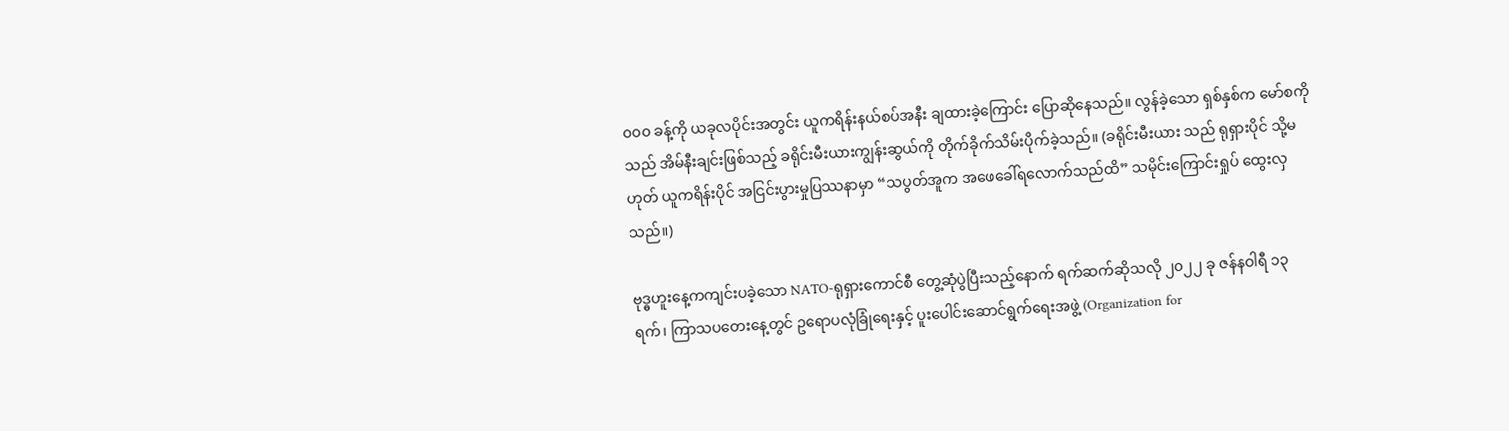၀၀၀ ခန့်ကို ယခုလပိုင်းအတွင်း ယူကရိန်းနယ်စပ်အနီး ချထားခဲ့ကြောင်း ပြောဆိုနေသည်။ လွန်ခဲ့သော ရှစ်နှစ်က မော်စကိုသည် အိမ်နီးချင်းဖြစ်သည့် ခရိုင်းမီးယားကျွန်းဆွယ်ကို တိုက်ခိုက်သိမ်းပိုက်ခဲ့သည်။ (ခရိုင်းမီးယား သည် ရုရှားပိုင် သို့မဟုတ် ယူကရိန်းပိုင် အငြင်းပွားမှုပြဿနာမှာ “သပွတ်အူက အဖေခေါ်ရလောက်သည်ထိ” သမိုင်းကြောင်းရှုပ် ထွေးလှသည်။)

ဗုဒ္ဓဟူးနေ့ကကျင်းပခဲ့သော NATO-ရုရှားကောင်စီ တွေ့ဆုံပွဲပြီးသည့်နောက် ရက်ဆက်ဆိုသလို ၂၀၂၂ ခု ဇန်နဝါရီ ၁၃ ရက်၊ ကြာသပတေးနေ့တွင် ဥရောပလုံခြုံရေးနှင့် ပူးပေါင်းဆောင်ရွက်ရေးအဖွဲ့ (Organization for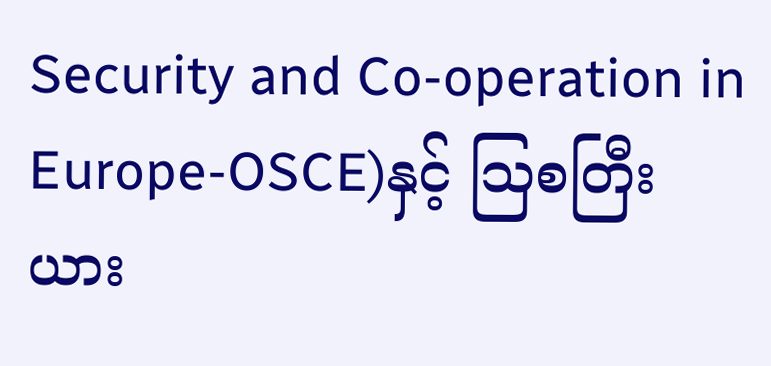Security and Co-operation in Europe-OSCE)နှင့် သြစတြီးယား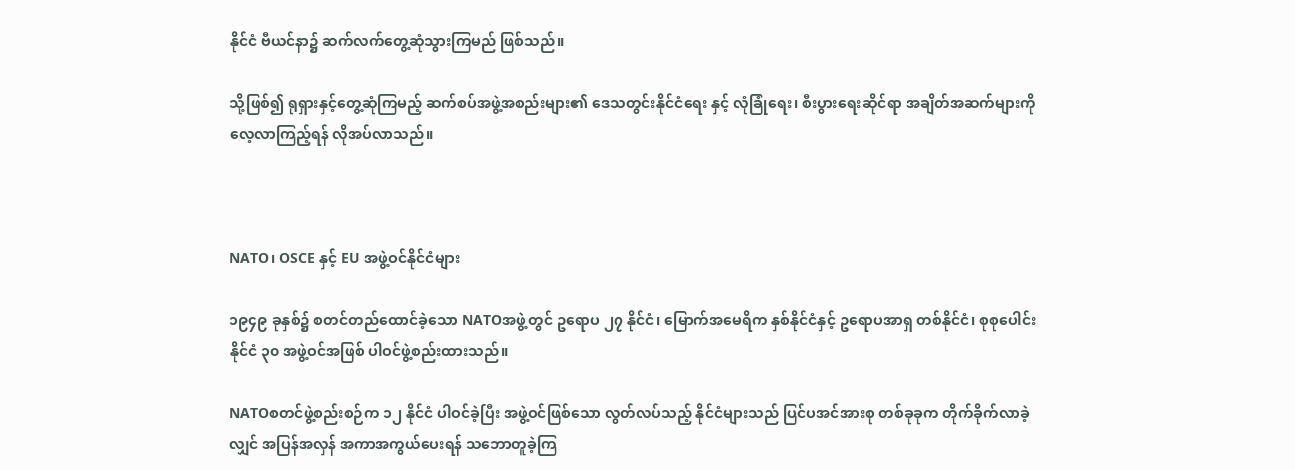နိုင်ငံ ဗီယင်နာ၌ ဆက်လက်တွေ့ဆုံသွားကြမည် ဖြစ်သည်။

သို့ဖြစ်၍ ရုရှားနှင့်တွေ့ဆုံကြမည့် ဆက်စပ်အဖွဲ့အစည်းများ၏ ဒေသတွင်းနိုင်ငံရေး နှင့် လုံခြုံရေး၊ စီးပွားရေးဆိုင်ရာ အချိတ်အဆက်များကို လေ့လာကြည့်ရန် လိုအပ်လာသည်။



NATO၊ OSCE နှင့် EU အဖွဲ့ဝင်နိုင်ငံများ

၁၉၄၉ ခုနှစ်၌ စတင်တည်ထောင်ခဲ့သော NATOအဖွဲ့တွင် ဥရောပ ၂၇ နိုင်ငံ၊ မြောက်အမေရိက နှစ်နိုင်ငံနှင့် ဥရောပအာရှ တစ်နိုင်ငံ၊ စုစုပေါင်း နိုင်ငံ ၃၀ အဖွဲ့ဝင်အဖြစ် ပါဝင်ဖွဲ့စည်းထားသည်။

NATOစတင်ဖွဲ့စည်းစဉ်က ၁၂ နိုင်ငံ ပါဝင်ခဲ့ပြီး အဖွဲ့ဝင်ဖြစ်သော လွတ်လပ်သည့် နိုင်ငံများသည် ပြင်ပအင်အားစု တစ်ခုခုက တိုက်ခိုက်လာခဲ့လျှင် အပြန်အလှန် အကာအကွယ်ပေးရန် သဘောတူခဲ့ကြ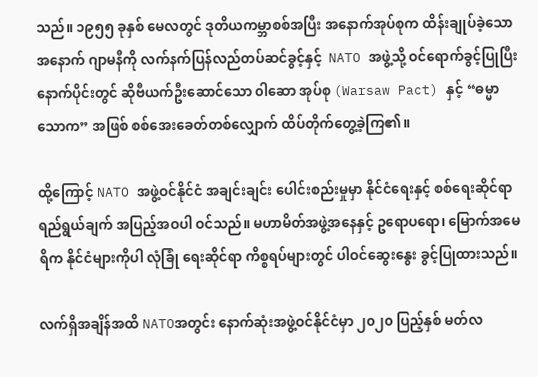သည်။ ၁၉၅၅ ခုနှစ် မေလတွင် ဒုတိယကမ္ဘာစစ်အပြီး အနောက်အုပ်စုက ထိန်းချုပ်ခဲ့သော အနောက် ဂျာမနီကို လက်နက်ပြန်လည်တပ်ဆင်ခွင့်နှင့်  NATO အဖွဲ့သို့ ဝင်ရောက်ခွင့်ပြုပြီး နောက်ပိုင်းတွင် ဆိုဗီယက်ဦးဆောင်သော ၀ါဆော အုပ်စု (Warsaw Pact) နှင့် “ဓမ္မာသောက” အဖြစ် စစ်အေးခေတ်တစ်လျှောက် ထိပ်တိုက်တွေ့ခဲ့ကြ၏။

ထို့ကြောင့် NATO အဖွဲ့ဝင်နိုင်ငံ အချင်းချင်း ပေါင်းစည်းမှုမှာ နိုင်ငံရေးနှင့် စစ်ရေးဆိုင်ရာ ရည်ရွယ်ချက် အပြည့်အဝပါ ဝင်သည်။ မဟာမိတ်အဖွဲ့အနေနှင့် ဥရောပရော၊ မြောက်အမေရိက နိုင်ငံများကိုပါ လုံခြုံ ရေးဆိုင်ရာ ကိစ္စရပ်များတွင် ပါဝင်ဆွေးနွေး ခွင့်ပြုထားသည်။

လက်ရှိအချိန်အထိ NATOအတွင်း နောက်ဆုံးအဖွဲ့ဝင်နိုင်ငံမှာ ၂၀၂၀ ပြည့်နှစ် မတ်လ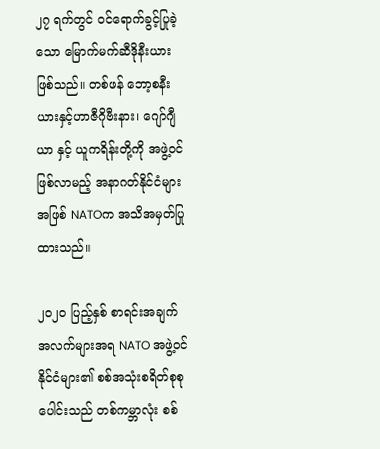၂၇ ရက်တွင် ဝင်ရောက်ခွင့်ပြုခဲ့သော မြောက်မက်ဆီဒိုနီးယားဖြစ်သည်။ တစ်ဖန် ဘော့စနီးယားနှင့်ဟာဇီဂိုဗီးနား၊ ဂျော်ဂျီယာ နှင့် ယူကရိန်းတို့ကို အဖွဲ့ဝင်ဖြစ်လာမည့် အနာဂတ်နိုင်ငံများအဖြစ် NATOက အသိအမှတ်ပြုထားသည်။

၂၀၂၀ ပြည့်နှစ် စာရင်းအချက်အလက်များအရ NATO အဖွဲ့ဝင်နိုင်ငံများ၏ စစ်အသုံးစရိတ်စုစုပေါင်းသည် တစ်ကမ္ဘာလုံး စစ်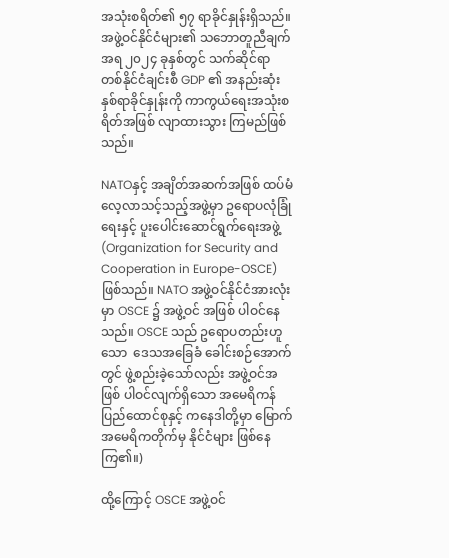အသုံးစရိတ်၏ ၅၇ ရာခိုင်နှုန်းရှိသည်။ အဖွဲ့ဝင်နိုင်ငံများ၏ သဘောတူညီချက်အရ ၂၀၂၄ ခုနှစ်တွင် သက်ဆိုင်ရာ တစ်နိုင်ငံချင်းစီ GDP ၏ အနည်းဆုံး နှစ်ရာခိုင်နှုန်းကို ကာကွယ်ရေးအသုံးစရိတ်အဖြစ် လျာထားသွား ကြမည်ဖြစ်သည်။

NATOနှင့် အချိတ်အဆက်အဖြစ် ထပ်မံလေ့လာသင့်သည့်အဖွဲ့မှာ ဥရောပလုံခြုံရေးနှင့် ပူးပေါင်းဆောင်ရွက်ရေးအဖွဲ့(Organization for Security and Cooperation in Europe-OSCE) ဖြစ်သည်။ NATO အဖွဲ့ဝင်နိုင်ငံအားလုံးမှာ OSCE ၌ အဖွဲ့ဝင် အဖြစ် ပါဝင်နေသည်။ OSCE သည် ဥရောပတည်းဟူသော  ဒေသအခြေခံ ခေါင်းစဉ်အောက်တွင် ဖွဲ့စည်းခဲ့သော်လည်း အဖွဲ့ဝင်အဖြစ် ပါဝင်လျက်ရှိသော အမေရိကန်ပြည်ထောင်စုနှင့် ကနေဒါတို့မှာ မြောက်အမေရိကတိုက်မှ နိုင်ငံများ ဖြစ်နေကြ၏။)

ထို့ကြောင့် OSCE အဖွဲ့ဝင်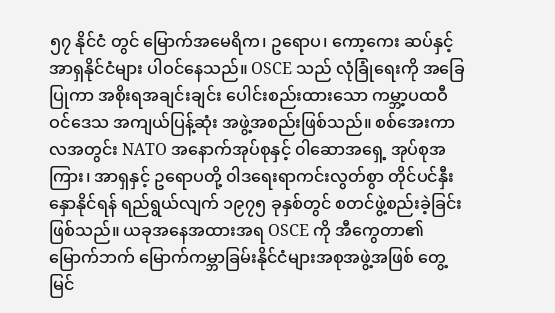၅၇ နိုင်ငံ တွင် မြောက်အမေရိက၊ ဥရောပ၊ ကော့ကေး ဆပ်နှင့် အာရှနိုင်ငံများ ပါဝင်နေသည်။ OSCE သည် လုံခြုံရေးကို အခြေပြုကာ အစိုးရအချင်းချင်း ပေါင်းစည်းထားသော ကမ္ဘာ့ပထဝီဝင်ဒေသ အကျယ်ပြန့်ဆုံး အဖွဲ့အစည်းဖြစ်သည်။ စစ်အေးကာလအတွင်း NATO အနောက်အုပ်စုနှင့် ၀ါဆောအရှေ့ အုပ်စုအကြား၊ အာရှနှင့် ဥရောပတို့ ၀ါဒရေးရာကင်းလွတ်စွာ တိုင်ပင်နှီးနှောနိုင်ရန် ရည်ရွယ်လျက် ၁၉၇၅ ခုနှစ်တွင် စတင်ဖွဲ့စည်းခဲ့ခြင်းဖြစ်သည်။ ယခုအနေအထားအရ OSCE ကို အီကွေတာ၏မြောက်ဘက် မြောက်ကမ္ဘာခြမ်းနိုင်ငံများအစုအဖွဲ့အဖြစ် တွေ့မြင်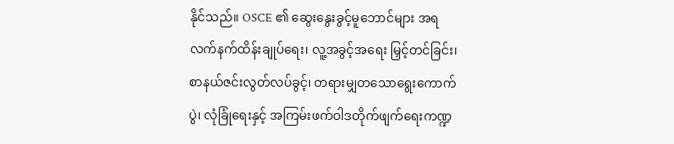နိုင်သည်။ OSCE ၏ ဆွေးနွေးခွင့်မူဘောင်များ အရ လက်နက်ထိန်းချုပ်ရေး၊ လူ့အခွင့်အရေး မြှင့်တင်ခြင်း၊ စာနယ်ဇင်းလွတ်လပ်ခွင့်၊ တရားမျှတသောရွေးကောက်ပွဲ၊ လုံခြုံရေးနှင့် အကြမ်းဖက်ဝါဒတိုက်ဖျက်ရေးကဏ္ဍ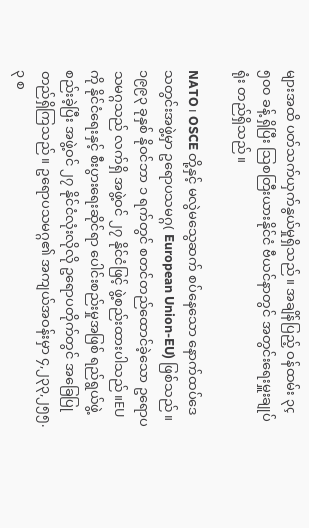များအထိ ပတ်သက်ယှက်နွယ်မှုရှိသည်။ အချိန်ပြည့် ဝန်ထမ်း ၃ç၅၀၀ ခန့် ရှိပြီး သြစတြီးယားနိုင်ငံ ဗီယင်နာတွင် အတွင်းရေးမှူးချုပ်ရုံး တည်ရှိသည်။

NATO၊ OSCE တို့နှင့် မလွဲမသွေဆက် စပ်နေသော နောက်ထပ်ဒေသတွင်းအဖွဲ့မှာ ဥရောပသမဂ္ဂ( European Union-EU) ဖြစ်သည်။ ၁၉၉၃ ခုနှစ် နိုဝင်ဘာ ၁ ရက်တွင် စတင်တည်ထောင်ခဲ့သော ဥရောပသမဂ္ဂသည် လက်ရှိ အဖွဲ့ဝင် ၂၇ နိုင်ငံဖြင့် ဖွဲ့စည်းထားပါသည်။EU ကို နိုင်ငံရေးနှင့် စီးပွားရေးဆိုင်ရာ ပေါင်းစည်းမှုအဖြစ် ရည်ရွယ်ဖွဲ့စည်းခဲ့ပြီး အဖွဲ့ဝင် ၂၇ နိုင်ငံလုံးလိုလို ဥရောပတိုက်တွင် အခြေပြုတည်ရှိကြသည်။ ဥရောပသမဂ္ဂ၏ အကျယ်အဝန်းမှာ ၄,၂၃၃,၂၅၅.၃ စ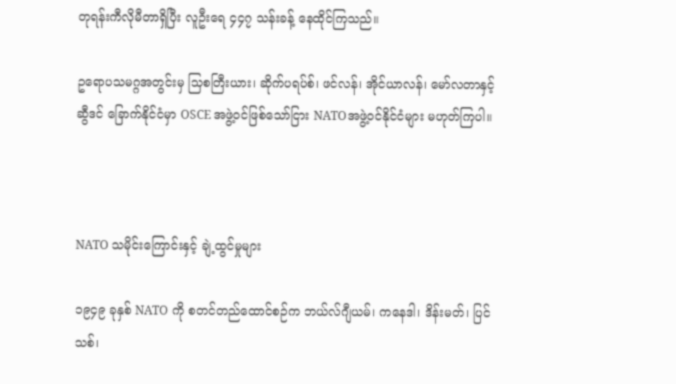တုရန်းကီလိုမီတာရှိပြီး လူဦးရေ ၄၄၇ သန်းခန့် နေထိုင်ကြသည်။

ဥရောပသမဂ္ဂအတွင်းမှ သြစတြီးယား၊ ဆိုက်ပရပ်စ်၊ ဖင်လန်၊ အိုင်ယာလန်၊ မော်လတာနှင့် ဆွီဒင် ခြောက်နိုင်ငံမှာ OSCE အဖွဲ့ဝင်ဖြစ်သော်ငြား NATOအဖွဲ့ဝင်နိုင်ငံများ မဟုတ်ကြပါ။



NATO သမိုင်းကြောင်းနှင့် ချဲ့ထွင်မှုများ

၁၉၄၉ ခုနှစ် NATO ကို စတင်တည်ထောင်စဉ်က ဘယ်လ်ဂျီယမ်၊ ကနေဒါ၊ ဒိန်းမတ်၊ ပြင်သစ်၊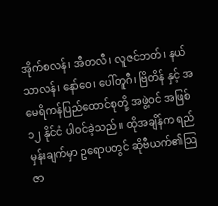အိုက်စလန်၊ အီတလီ၊ လူဇင်ဘတ်၊ နယ်သာလန်၊ နော်ဝေ၊ ပေါ်တူဂီ၊ ဗြိတိန် နှင့် အမေရိကန်ပြည်ထောင်စုတို့ အဖွဲ့ဝင် အဖြစ် ၁၂ နိုင်ငံ ပါဝင်ခဲ့သည်။ ထိုအချိန်က ရည်မှန်းချက်မှာ ဥရောပတွင် ဆိုဗီယက်၏သြဇာ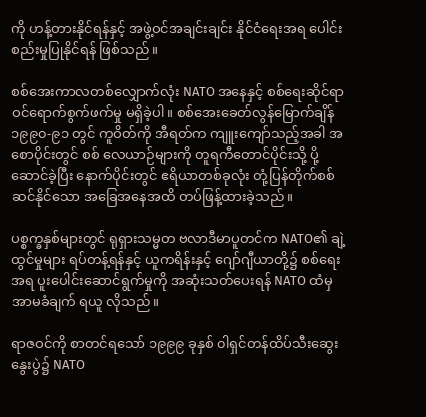ကို ဟန့်တားနိုင်ရန်နှင့် အဖွဲ့ဝင်အချင်းချင်း နိုင်ငံရေးအရ ပေါင်းစည်းမှုပြုနိုင်ရန် ဖြစ်သည်။

စစ်အေးကာလတစ်လျှောက်လုံး NATO အနေနှင့် စစ်ရေးဆိုင်ရာ ဝင်ရောက်စွက်ဖက်မှု မရှိခဲ့ပါ။ စစ်အေးခေတ်လွန်မြောက်ချိန် ၁၉၉၀-၉၁ တွင် ကူဝိတ်ကို အီရတ်က ကျူးကျော်သည့်အခါ အစောပိုင်းတွင် စစ် လေယာဉ်များကို တူရကီတောင်ပိုင်းသို့ ပို့ဆောင်ခဲ့ပြီး နောက်ပိုင်းတွင် ဧရိယာတစ်ခုလုံး တုံ့ပြန်တိုက်စစ်ဆင်နိုင်သော အခြေအနေအထိ တပ်ဖြန့်ထားခဲ့သည်။

ပစ္စက္ခနှစ်များတွင် ရုရှားသမ္မတ ဗလာဒီမာပူတင်က NATO၏ ချဲ့ထွင်မှုများ ရပ်တန့်ရန်နှင့် ယူကရိန်းနှင့် ဂျော်ဂျီယာတို့၌ စစ်ရေးအရ ပူးပေါင်းဆောင်ရွက်မှုကို အဆုံးသတ်ပေးရန် NATO ထံမှ အာမခံချက် ရယူ လိုသည်။

ရာဇဝင်ကို စာတင်ရသော် ၁၉၉၉ ခုနှစ် ၀ါရှင်တန်ထိပ်သီးဆွေးနွေးပွဲ၌ NATO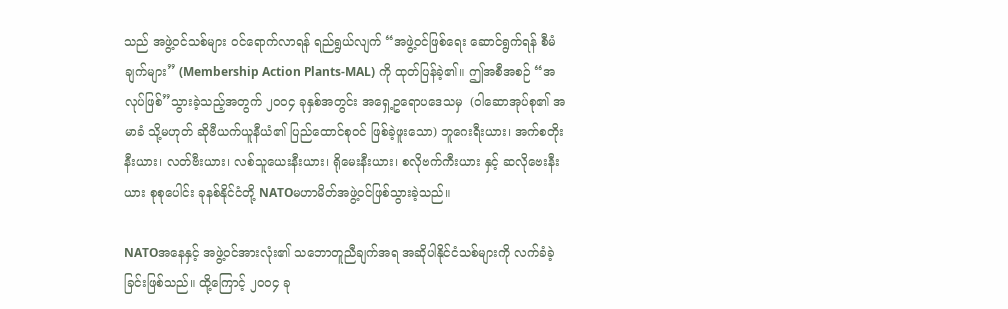သည် အဖွဲ့ဝင်သစ်များ ဝင်ရောက်လာရန် ရည်ရွယ်လျက် “အဖွဲ့ဝင်ဖြစ်ရေး ဆောင်ရွက်ရန် စီမံချက်များ” (Membership Action Plants-MAL) ကို ထုတ်ပြန်ခဲ့၏။ ဤအစီအစဉ် “အလုပ်ဖြစ်”သွားခဲ့သည့်အတွက် ၂၀၀၄ ခုနှစ်အတွင်း အရှေ့ဥရောပဒေသမှ  (၀ါဆောအုပ်စု၏ အမာခံ သို့မဟုတ် ဆိုဗီယက်ယူနီယံ၏ ပြည်ထောင်စုဝင် ဖြစ်ခဲ့ဖူးသော) ဘူဂေးရီးယား၊ အက်စတိုးနီးယား၊ လတ်ဗီးယား၊ လစ်သူယေးနီးယား၊ ရိုမေးနီးယား၊ စလိုဗက်ကီးယား နှင့် ဆလိုဗေးနီးယား စုစုပေါင်း ခုနစ်နိုင်ငံတို့ NATOမဟာမိတ်အဖွဲ့ဝင်ဖြစ်သွားခဲ့သည်။

NATOအနေနှင့် အဖွဲ့ဝင်အားလုံး၏ သဘောတူညီချက်အရ အဆိုပါနိုင်ငံသစ်များကို လက်ခံခဲ့ခြင်းဖြစ်သည်။ ထို့ကြောင့် ၂၀၀၄ ခု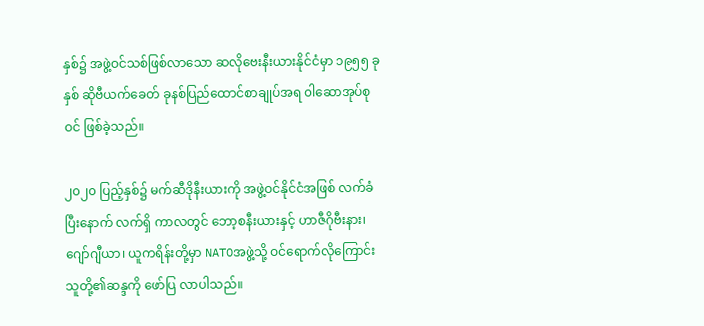နှစ်၌ အဖွဲ့ဝင်သစ်ဖြစ်လာသော ဆလိုဗေးနီးယားနိုင်ငံမှာ ၁၉၅၅ ခုနှစ် ဆိုဗီယက်ခေတ် ခုနစ်ပြည်ထောင်စာချုပ်အရ ၀ါဆောအုပ်စုဝင် ဖြစ်ခဲ့သည်။

၂၀၂၀ ပြည့်နှစ်၌ မက်ဆီဒိုနီးယားကို အဖွဲ့ဝင်နိုင်ငံအဖြစ် လက်ခံပြီးနောက် လက်ရှိ ကာလတွင် ဘော့စနီးယားနှင့် ဟာဇီဂိုဗီးနား၊ ဂျော်ဂျီယာ၊ ယူကရိန်းတို့မှာ NATOအဖွဲ့သို့ ဝင်ရောက်လိုကြောင်း သူတို့၏ဆန္ဒကို ဖော်ပြ လာပါသည်။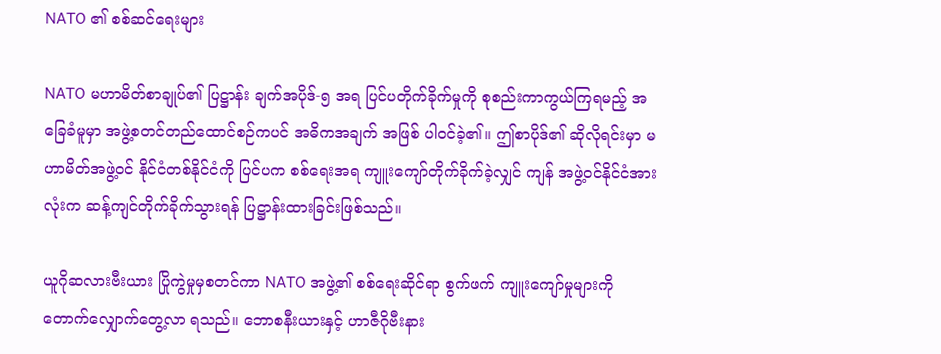NATO ၏ စစ်ဆင်ရေးများ

NATO မဟာမိတ်စာချုပ်၏ ပြဋ္ဌာန်း ချက်အပိုဒ်-၅ အရ ပြင်ပတိုက်ခိုက်မှုကို စုစည်းကာကွယ်ကြရမည့် အခြေခံမူမှာ အဖွဲ့စတင်တည်ထောင်စဉ်ကပင် အဓိကအချက် အဖြစ် ပါဝင်ခဲ့၏။ ဤစာပိုဒ်၏ ဆိုလိုရင်းမှာ မဟာမိတ်အဖွဲ့ဝင် နိုင်ငံတစ်နိုင်ငံကို ပြင်ပက စစ်ရေးအရ ကျူးကျော်တိုက်ခိုက်ခဲ့လျှင် ကျန် အဖွဲ့ဝင်နိုင်ငံအားလုံးက ဆန့်ကျင်တိုက်ခိုက်သွားရန် ပြဋ္ဌာန်းထားခြင်းဖြစ်သည်။

ယူဂိုဆလားဗီးယား ပြိုကွဲမှုမှစတင်ကာ NATO အဖွဲ့၏ စစ်ရေးဆိုင်ရာ စွက်ဖက် ကျူးကျော်မှုများကို တောက်လျှောက်တွေ့လာ ရသည်။ ဘောစနီးယားနှင့် ဟာဇီဂိုဗီးနား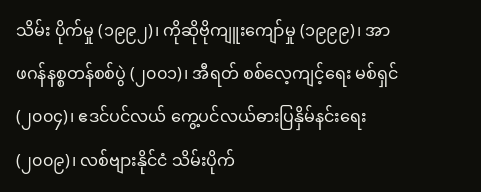သိမ်း ပိုက်မှု (၁၉၉၂)၊ ကိုဆိုဗိုကျူးကျော်မှု (၁၉၉၉)၊ အာဖဂန်နစ္စတန်စစ်ပွဲ (၂၀၀၁)၊ အီရတ် စစ်လေ့ကျင့်ရေး မစ်ရှင် (၂၀၀၄)၊ ဧဒင်ပင်လယ် ကွေ့ပင်လယ်ဓားပြနှိမ်နင်းရေး(၂၀၀၉)၊ လစ်ဗျားနိုင်ငံ သိမ်းပိုက်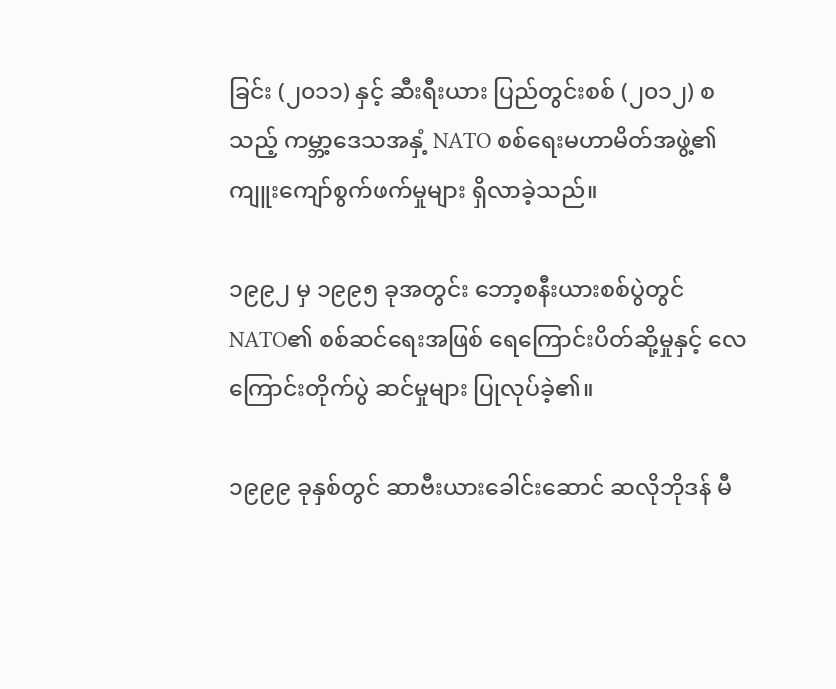ခြင်း (၂၀၁၁) နှင့် ဆီးရီးယား ပြည်တွင်းစစ် (၂၀၁၂) စသည့် ကမ္ဘာ့ဒေသအနှံ့ NATO စစ်ရေးမဟာမိတ်အဖွဲ့၏ ကျူးကျော်စွက်ဖက်မှုများ ရှိလာခဲ့သည်။

၁၉၉၂ မှ ၁၉၉၅ ခုအတွင်း ဘော့စနီးယားစစ်ပွဲတွင် NATO၏ စစ်ဆင်ရေးအဖြစ် ရေကြောင်းပိတ်ဆို့မှုနှင့် လေကြောင်းတိုက်ပွဲ ဆင်မှုများ ပြုလုပ်ခဲ့၏။

၁၉၉၉ ခုနှစ်တွင် ဆာဗီးယားခေါင်းဆောင် ဆလိုဘိုဒန် မီ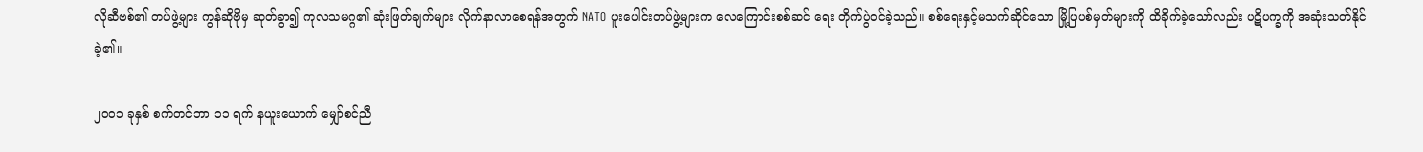လိုဆီဗစ်၏ တပ်ဖွဲ့များ ကွန်ဆိုဗိုမှ ဆုတ်ခွာ၍ ကုလသမဂ္ဂ၏ ဆုံးဖြတ်ချက်များ လိုက်နာလာစေရန်အတွက် NATO ပူးပေါင်းတပ်ဖွဲ့များက လေကြောင်းစစ်ဆင် ရေး တိုက်ပွဲဝင်ခဲ့သည်။ စစ်ရေးနှင့်မသက်ဆိုင်သော မြို့ပြပစ်မှတ်များကို ထိခိုက်ခဲ့သော်လည်း ပဋိပက္ခကို အဆုံးသတ်နိုင်ခဲ့၏။

၂၀၀၁ ခုနှစ် စက်တင်ဘာ ၁၁ ရက် နယူးယောက် မျှော်စင်ညီ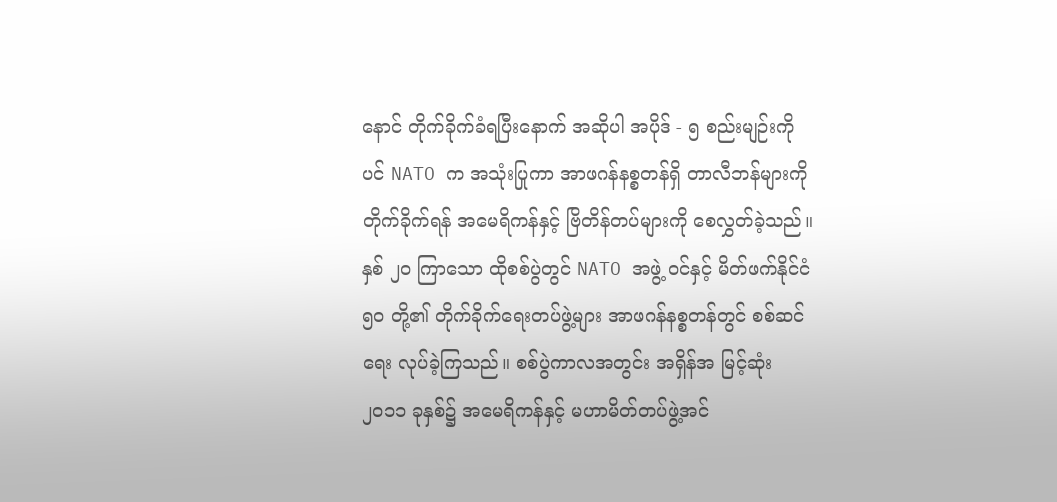နောင် တိုက်ခိုက်ခံရပြီးနောက် အဆိုပါ အပိုဒ် - ၅ စည်းမျဉ်းကို ပင် NATO က အသုံးပြုကာ အာဖဂန်နစ္စတန်ရှိ တာလီဘန်များကို တိုက်ခိုက်ရန် အမေရိကန်နှင့် ဗြိတိန်တပ်များကို စေလွှတ်ခဲ့သည်။ နှစ် ၂၀ ကြာသော ထိုစစ်ပွဲတွင် NATO အဖွဲ့ ဝင်နှင့် မိတ်ဖက်နိုင်ငံ ၅၀ တို့၏ တိုက်ခိုက်ရေးတပ်ဖွဲ့များ အာဖဂန်နစ္စတန်တွင် စစ်ဆင်ရေး လုပ်ခဲ့ကြသည်။ စစ်ပွဲကာလအတွင်း အရှိန်အ မြင့်ဆုံး ၂၀၁၁ ခုနှစ်၌ အမေရိကန်နှင့် မဟာမိတ်တပ်ဖွဲ့အင်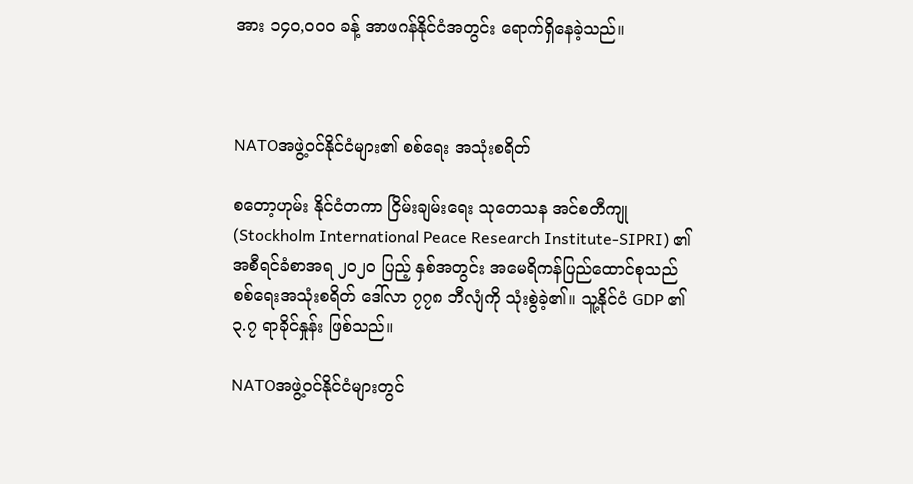အား ၁၄၀,၀၀၀ ခန့် အာဖဂန်နိုင်ငံအတွင်း ရောက်ရှိနေခဲ့သည်။



NATOအဖွဲ့ဝင်နိုင်ငံများ၏ စစ်ရေး အသုံးစရိတ်

စတော့ဟုမ်း နိုင်ငံတကာ ငြိမ်းချမ်းရေး သုတေသန အင်စတီကျု (Stockholm International Peace Research Institute-SIPRI) ၏ အစီရင်ခံစာအရ ၂၀၂၀ ပြည့် နှစ်အတွင်း အမေရိကန်ပြည်ထောင်စုသည် စစ်ရေးအသုံးစရိတ် ဒေါ်လာ ၇၇၈ ဘီလျံကို သုံးစွဲခဲ့၏။ သူ့နိုင်ငံ GDP ၏ ၃.၇ ရာခိုင်နှုန်း ဖြစ်သည်။

NATOအဖွဲ့ဝင်နိုင်ငံများတွင်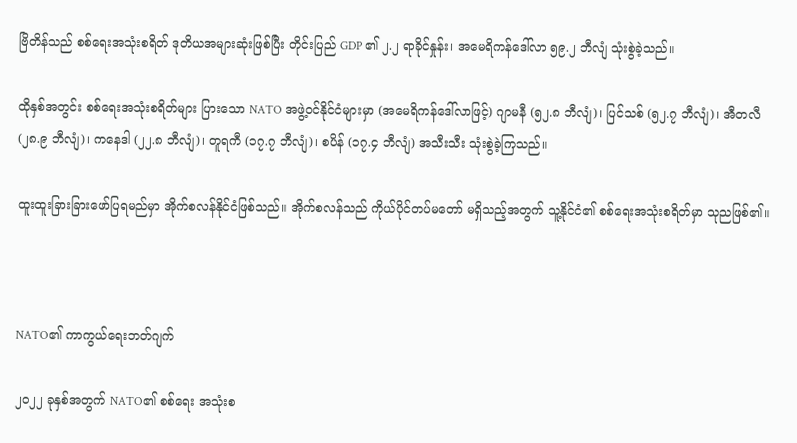ဗြိတိန်သည် စစ်ရေးအသုံးစရိတ် ဒုတိယအများဆုံးဖြစ်ပြီး တိုင်းပြည် GDP ၏ ၂.၂ ရာခိုင်နှုန်း၊ အမေရိကန်ဒေါ်လာ ၅၉.၂ ဘီလျံ သုံးစွဲခဲ့သည်။

ထိုနှစ်အတွင်း စစ်ရေးအသုံးစရိတ်များ ပြားသော NATO အဖွဲ့ဝင်နိုင်ငံများမှာ (အမေရိကန်ဒေါ်လာဖြင့်) ဂျာမနီ (၅၂.၈ ဘီလျံ)၊ ပြင်သစ် (၅၂.၇ ဘီလျံ)၊ အီတလီ (၂၈.၉ ဘီလျံ)၊ ကနေဒါ (၂၂.၈ ဘီလျံ)၊ တူရကီ (၁၇.၇ ဘီလျံ)၊ စပိန် (၁၇.၄ ဘီလျံ) အသီးသီး သုံးစွဲခဲ့ကြသည်။

ထူးထူးခြားခြားဖော်ပြရမည်မှာ အိုက်စလန်နိုင်ငံဖြစ်သည်။ အိုက်စလန်သည် ကိုယ်ပိုင်တပ်မတော် မရှိသည့်အတွက် သူ့နိုင်ငံ၏ စစ်ရေးအသုံးစရိတ်မှာ သုညဖြစ်၏။



NATO၏ ကာကွယ်ရေးဘတ်ဂျက်

၂၀၂၂ ခုနှစ်အတွက် NATO၏ စစ်ရေး အသုံးစ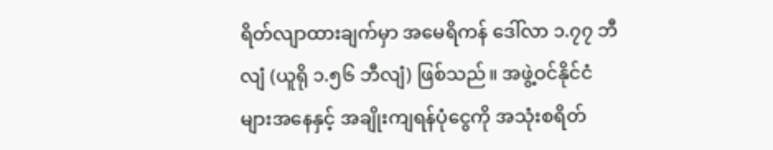ရိတ်လျာထားချက်မှာ အမေရိကန် ဒေါ်လာ ၁.၇၇ ဘီလျံ (ယူရို ၁.၅၆ ဘီလျံ) ဖြစ်သည်။ အဖွဲ့ဝင်နိုင်ငံများအနေနှင့် အချိုးကျရန်ပုံငွေကို အသုံးစရိတ်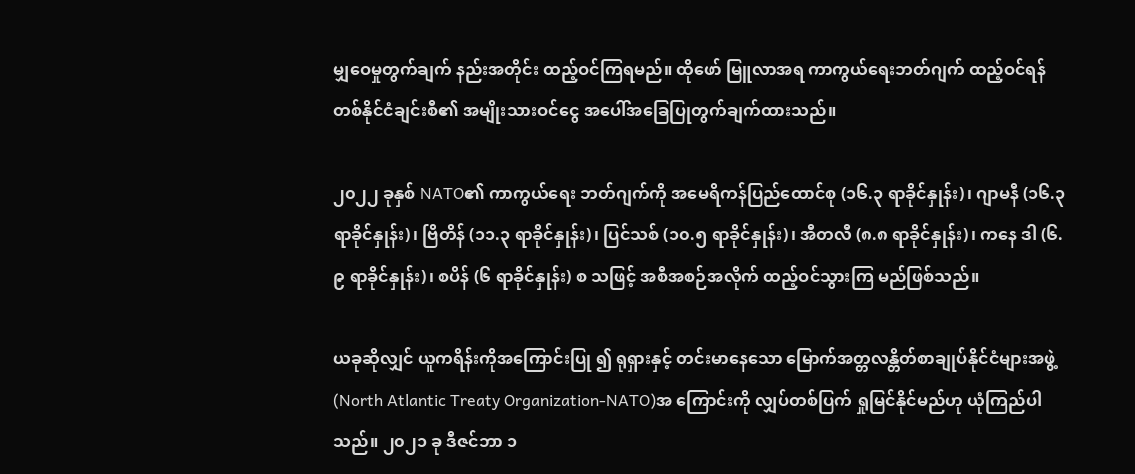မျှဝေမှုတွက်ချက် နည်းအတိုင်း ထည့်ဝင်ကြရမည်။ ထိုဖော် မြူလာအရ ကာကွယ်ရေးဘတ်ဂျက် ထည့်ဝင်ရန် တစ်နိုင်ငံချင်းစီ၏ အမျိုးသားဝင်ငွေ အပေါ်အခြေပြုတွက်ချက်ထားသည်။

၂၀၂၂ ခုနှစ် NATO၏ ကာကွယ်ရေး ဘတ်ဂျက်ကို အမေရိကန်ပြည်ထောင်စု (၁၆.၃ ရာခိုင်နှုန်း)၊ ဂျာမနီ (၁၆.၃ ရာခိုင်နှုန်း)၊ ဗြိတိန် (၁၁.၃ ရာခိုင်နှုန်း)၊ ပြင်သစ် (၁၀.၅ ရာခိုင်နှုန်း)၊ အီတလီ (၈.၈ ရာခိုင်နှုန်း)၊ ကနေ ဒါ (၆.၉ ရာခိုင်နှုန်း)၊ စပိန် (၆ ရာခိုင်နှုန်း) စ သဖြင့် အစီအစဉ်အလိုက် ထည့်ဝင်သွားကြ မည်ဖြစ်သည်။

ယခုဆိုလျှင် ယူကရိန်းကိုအကြောင်းပြု ၍ ရုရှားနှင့် တင်းမာနေသော မြောက်အတ္တလန္တိတ်စာချုပ်နိုင်ငံများအဖွဲ့ (North Atlantic Treaty Organization-NATO)အ ကြောင်းကို လျှပ်တစ်ပြက် ရှုမြင်နိုင်မည်ဟု ယုံကြည်ပါသည်။ ၂၀၂၁ ခု ဒီဇင်ဘာ ၁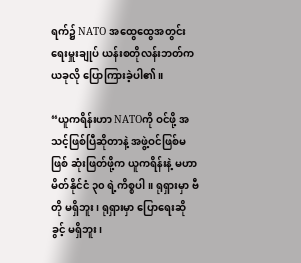ရက်၌ NATO အထွေထွေအတွင်းရေးမှူးချုပ် ယန်းစတိုလန်းဘတ်က ယခုလို ပြောကြားခဲ့ပါ၏။

“ယူကရိန်းဟာ NATOကို ဝင်ဖို့ အသင့်ဖြစ်ပြီဆိုတာနဲ့ အဖွဲ့ဝင်ဖြစ်မဖြစ် ဆုံးဖြတ်ဖို့က ယူကရိန်းနဲ့ မဟာမိတ်နိုင်ငံ ၃၀ ရဲ့ကိစ္စပါ။ ရုရှားမှာ ဗီတို မရှိဘူး၊ ရုရှားမှာ ပြောရေးဆိုခွင့် မရှိဘူး၊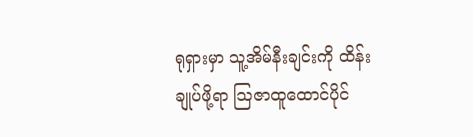ရုရှားမှာ သူ့အိမ်နီးချင်းကို ထိန်းချုပ်ဖို့ရာ သြဇာထူထောင်ပိုင်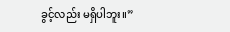ခွင့်လည်း မရှိပါဘူး။”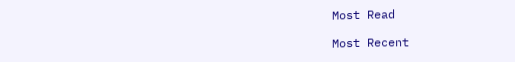Most Read

Most Recent